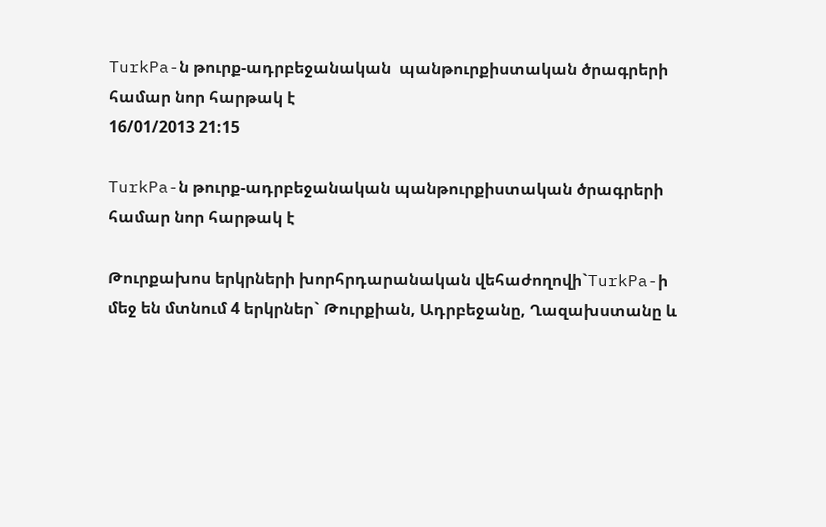TurkPa-ն թուրք-ադրբեջանական  պանթուրքիստական ծրագրերի համար նոր հարթակ է
16/01/2013 21:15

TurkPa-ն թուրք-ադրբեջանական պանթուրքիստական ծրագրերի համար նոր հարթակ է

Թուրքախոս երկրների խորհրդարանական վեհաժողովի`TurkPa-ի մեջ են մտնում 4 երկրներ` Թուրքիան, Ադրբեջանը, Ղազախստանը և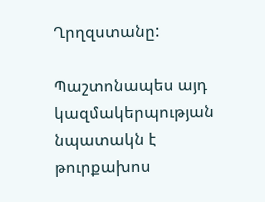Ղրղզստանը:

Պաշտոնապես այդ կազմակերպության նպատակն է թուրքախոս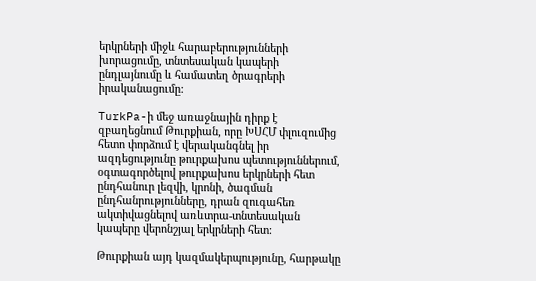երկրների միջև հարաբերությունների խորացումը, տնտեսական կապերի ընդլայնումը և համատեղ ծրագրերի իրականացումը:

TurkPa-ի մեջ առաջնային դիրք է զբաղեցնում Թուրքիան, որը ԽՍՀՄ փլուզումից հետո փորձում է վերականգնել իր ազդեցությունը թուրքախոս պետություններում, օգտագործելով թուրքախոս երկրների հետ ընդհանուր լեզվի, կրոնի, ծագման ընդհանրությունները, դրան զուգահեռ ակտիվացնելով առևտրա-տնտեսական կապերը վերոնշյալ երկրների հետ:

Թուրքիան այդ կազմակերպությունը, հարթակը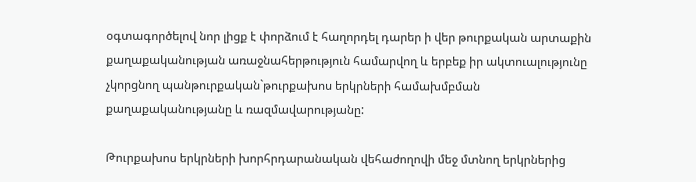օգտագործելով նոր լիցք է փորձում է հաղորդել դարեր ի վեր թուրքական արտաքին քաղաքականության առաջնահերթություն համարվող և երբեք իր ակտուալությունը չկորցնող պանթուրքական`թուրքախոս երկրների համախմբման քաղաքականությանը և ռազմավարությանը:

Թուրքախոս երկրների խորհրդարանական վեհաժողովի մեջ մտնող երկրներից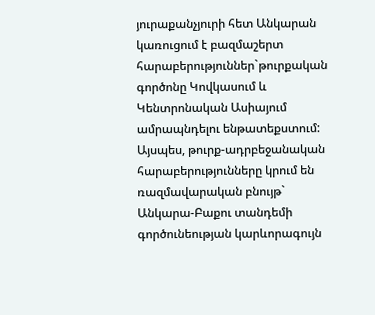յուրաքանչյուրի հետ Անկարան կառուցում է բազմաշերտ հարաբերություններ`թուրքական գործոնը Կովկասում և Կենտրոնական Ասիայում ամրապնդելու ենթատեքստում:
Այսպես, թուրք-ադրբեջանական հարաբերությունները կրում են ռազմավարական բնույթ` Անկարա-Բաքու տանդեմի գործունեության կարևորագույն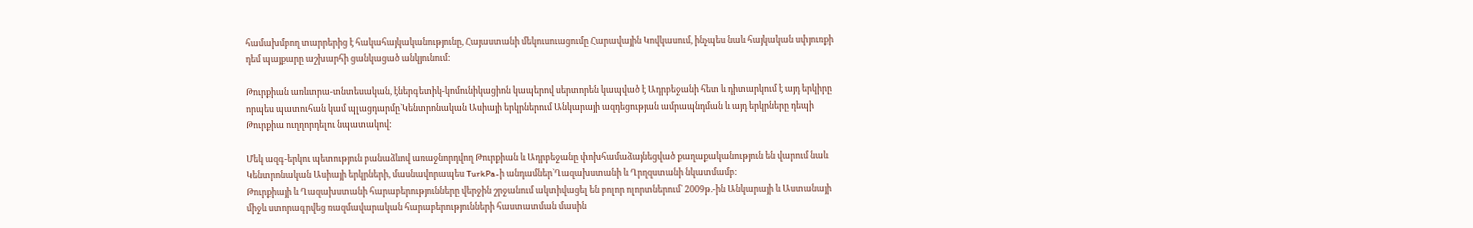համախմբող տարրերից է հակահայկականությունը, Հայաստանի մեկուսուացումը Հարավային Կովկասում, ինչպես նաև հայկական սփյուռքի դեմ պայքարը աշխարհի ցանկացած անկյունում:

Թուրքիան առևտրա-տնտեսական, էներգետիկ-կոմունիկացիոն կապերով սերտորեն կապված է Ադրբեջանի հետ և դիտարկում է այդ երկիրը որպես պատուհան կամ պլացդարմը`Կենտրոնական Ասիայի երկրներում Անկարայի ազդեցության ամրապնդման և այդ երկրները դեպի Թուրքիա ուղղորդելու նպատակով:

Մեկ ազգ-երկու պետություն բանաձևով առաջնորդվող Թուրքիան և Ադրբեջանը փոխհամաձայնեցված քաղաքականություն են վարում նաև Կենտրոնական Ասիայի երկրների, մասնավորապես TurkPa-ի անդամներ`Ղազախստանի և Ղրղզստանի նկատմամբ:
Թուրքիայի և Ղազախստանի հարաբերությունները վերջին շրջանում ակտիվացել են բոլոր ոլորտներում` 2009թ.-ին Անկարայի և Աստանայի միջև ստորագրվեց ռազմավարական հարաբերությունների հաստատման մասին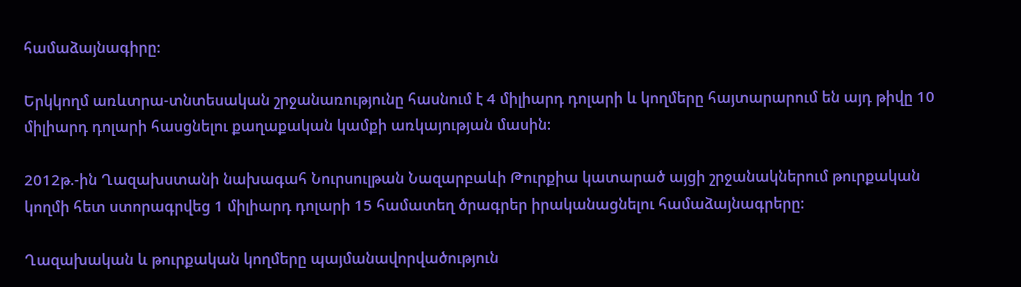համաձայնագիրը:

Երկկողմ առևտրա-տնտեսական շրջանառությունը հասնում է 4 միլիարդ դոլարի և կողմերը հայտարարում են այդ թիվը 10 միլիարդ դոլարի հասցնելու քաղաքական կամքի առկայության մասին:

2012թ.-ին Ղազախստանի նախագահ Նուրսուլթան Նազարբաևի Թուրքիա կատարած այցի շրջանակներում թուրքական կողմի հետ ստորագրվեց 1 միլիարդ դոլարի 15 համատեղ ծրագրեր իրականացնելու համաձայնագրերը:

Ղազախական և թուրքական կողմերը պայմանավորվածություն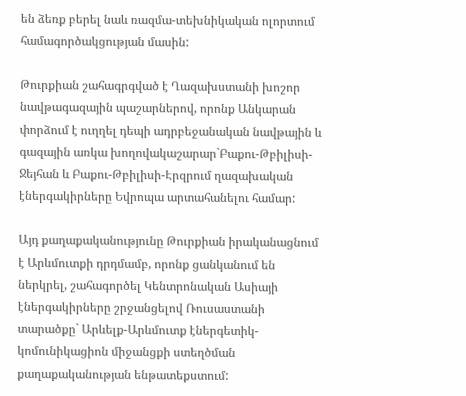են ձեռք բերել նաև ռազմա-տեխնիկական ոլորտում համագործակցության մասին:

Թուրքիան շահագրգված է Ղազախստանի խոշոր նավթագազային պաշարներով, որոնք Անկարան փորձում է ուղղել դեպի ադրբեջանական նավթային և գազային առկա խողովակաշարար`Բաքու-Թբիլիսի-Ջեյհան և Բաքու-Թբիլիսի-Էրզրում ղազախական էներգակիրները Եվրոպա արտահանելու համար:

Այդ քաղաքականությունը Թուրքիան իրականացնում է Արևմուտքի դրդմամբ, որոնք ցանկանում են ներկրել, շահագործել Կենտրոնական Ասիայի էներգակիրները շրջանցելով Ռուսաստանի տարածքը` Արևելք-Արևմուտք էներգետիկ-կոմունիկացիոն միջանցքի ստեղծման քաղաքականության ենթատեքստում: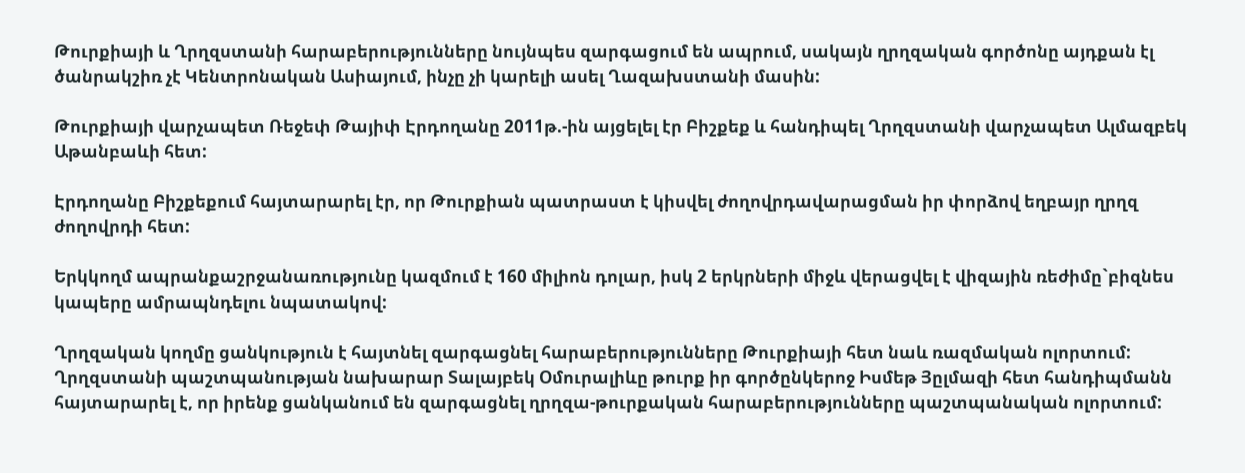Թուրքիայի և Ղրղզստանի հարաբերությունները նույնպես զարգացում են ապրում, սակայն ղրղզական գործոնը այդքան էլ ծանրակշիռ չէ Կենտրոնական Ասիայում, ինչը չի կարելի ասել Ղազախստանի մասին:

Թուրքիայի վարչապետ Ռեջեփ Թայիփ Էրդողանը 2011թ.-ին այցելել էր Բիշքեք և հանդիպել Ղրղզստանի վարչապետ Ալմազբեկ Աթանբաևի հետ:

Էրդողանը Բիշքեքում հայտարարել էր, որ Թուրքիան պատրաստ է կիսվել ժողովրդավարացման իր փորձով եղբայր ղրղզ ժողովրդի հետ:

Երկկողմ ապրանքաշրջանառությունը կազմում է 160 միլիոն դոլար, իսկ 2 երկրների միջև վերացվել է վիզային ռեժիմը`բիզնես կապերը ամրապնդելու նպատակով:

Ղրղզական կողմը ցանկություն է հայտնել զարգացնել հարաբերությունները Թուրքիայի հետ նաև ռազմական ոլորտում:
Ղրղզստանի պաշտպանության նախարար Տալայբեկ Օմուրալիևը թուրք իր գործընկերոջ Իսմեթ Յըլմազի հետ հանդիպմանն հայտարարել է, որ իրենք ցանկանում են զարգացնել ղրղզա-թուրքական հարաբերությունները պաշտպանական ոլորտում: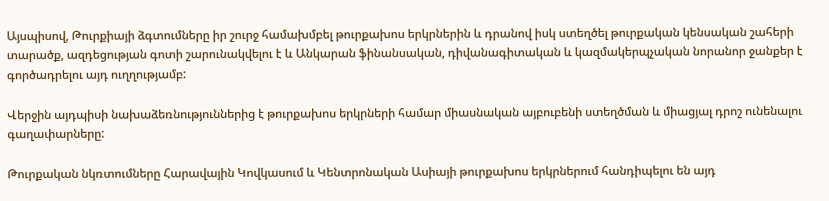Այսպիսով, Թուրքիայի ձգտումները իր շուրջ համախմբել թուրքախոս երկրներին և դրանով իսկ ստեղծել թուրքական կենսական շահերի տարածք, ազդեցության գոտի շարունակվելու է և Անկարան ֆինանսական, դիվանագիտական և կազմակերպչական նորանոր ջանքեր է գործադրելու այդ ուղղությամբ:

Վերջին այդպիսի նախաձեռնություններից է թուրքախոս երկրների համար միասնական այբուբենի ստեղծման և միացյալ դրոշ ունենալու գաղափարները:

Թուրքական նկռտումները Հարավային Կովկասում և Կենտրոնական Ասիայի թուրքախոս երկրներում հանդիպելու են այդ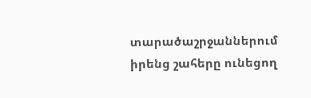տարածաշրջաններում իրենց շահերը ունեցող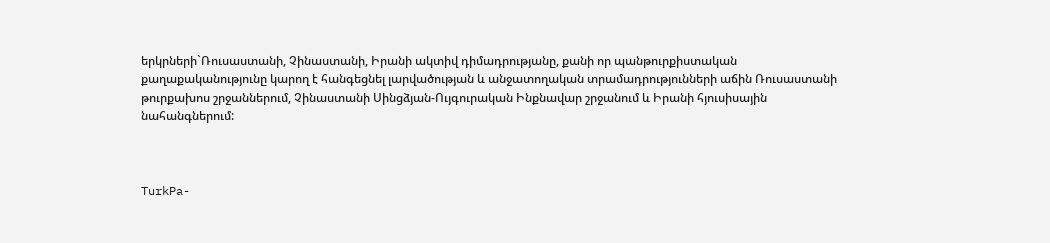երկրների`Ռուսաստանի, Չինաստանի, Իրանի ակտիվ դիմադրությանը, քանի որ պանթուրքիստական քաղաքականությունը կարող է հանգեցնել լարվածության և անջատողական տրամադրությունների աճին Ռուսաստանի թուրքախոս շրջաններում, Չինաստանի Սինցձյան-Ույգուրական Ինքնավար շրջանում և Իրանի հյուսիսային նահանգներում:



TurkPa-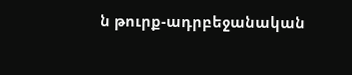ն թուրք-ադրբեջանական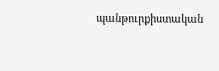պանթուրքիստական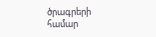ծրագրերի համար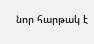նոր հարթակ է